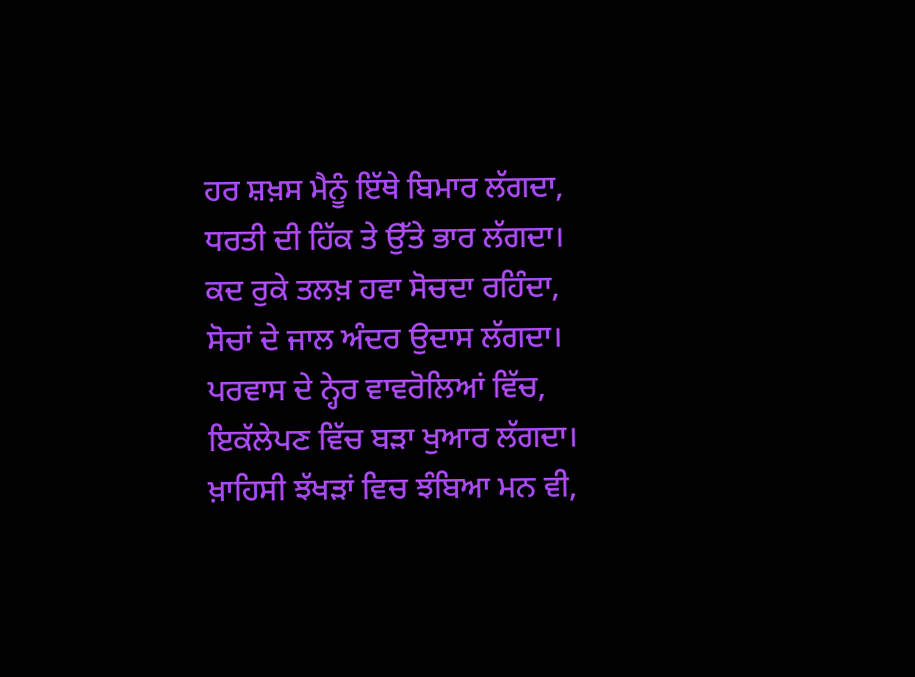ਹਰ ਸ਼ਖ਼ਸ ਮੈਨੂੰ ਇੱਥੇ ਬਿਮਾਰ ਲੱਗਦਾ,
ਧਰਤੀ ਦੀ ਹਿੱਕ ਤੇ ਉੱਤੇ ਭਾਰ ਲੱਗਦਾ।
ਕਦ ਰੁਕੇ ਤਲਖ਼ ਹਵਾ ਸੋਚਦਾ ਰਹਿੰਦਾ,
ਸੋਚਾਂ ਦੇ ਜਾਲ ਅੰਦਰ ਉਦਾਸ ਲੱਗਦਾ।
ਪਰਵਾਸ ਦੇ ਨ੍ਹੇਰ ਵਾਵਰੋਲਿਆਂ ਵਿੱਚ,
ਇਕੱਲੇਪਣ ਵਿੱਚ ਬੜਾ ਖੁਆਰ ਲੱਗਦਾ।
ਖ਼ਾਹਿਸੀ ਝੱਖੜਾਂ ਵਿਚ ਝੰਬਿਆ ਮਨ ਵੀ,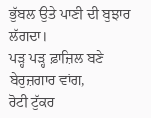ਭੁੱਬਲ ਉਤੇ ਪਾਣੀ ਦੀ ਬੁਝਾਰ ਲੱਗਦਾ।
ਪੜ੍ਹ ਪੜ੍ਹ ਫ਼ਾਜ਼ਿਲ ਬਣੇ ਬੇਰੁਜ਼ਗਾਰ ਵਾਂਗ,
ਰੋਟੀ ਟੁੱਕਰ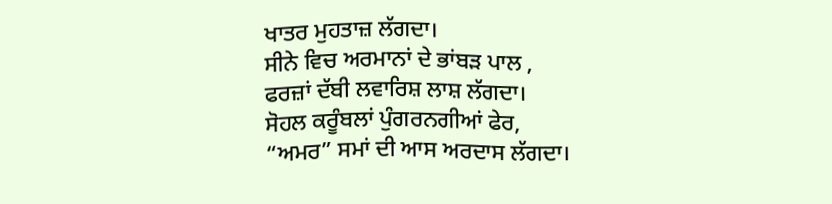ਖਾਤਰ ਮੁਹਤਾਜ਼ ਲੱਗਦਾ।
ਸੀਨੇ ਵਿਚ ਅਰਮਾਨਾਂ ਦੇ ਭਾਂਬੜ ਪਾਲ ,
ਫਰਜ਼ਾਂ ਦੱਬੀ ਲਵਾਰਿਸ਼ ਲਾਸ਼ ਲੱਗਦਾ।
ਸੋਹਲ ਕਰੂੰਬਲਾਂ ਪੁੰਗਰਨਗੀਆਂ ਫੇਰ,
“ਅਮਰ” ਸਮਾਂ ਦੀ ਆਸ ਅਰਦਾਸ ਲੱਗਦਾ।